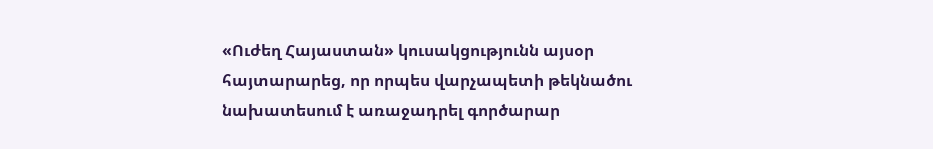«Ուժեղ Հայաստան» կուսակցությունն այսօր հայտարարեց, որ որպես վարչապետի թեկնածու նախատեսում է առաջադրել գործարար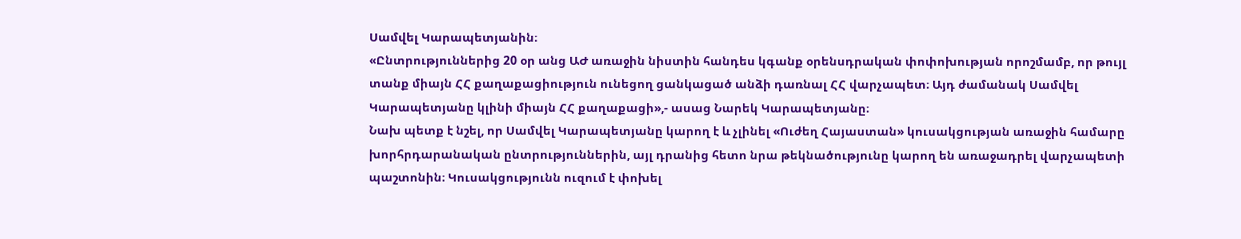Սամվել Կարապետյանին։
«Ընտրություններից 20 օր անց ԱԺ առաջին նիստին հանդես կգանք օրենսդրական փոփոխության որոշմամբ, որ թույլ տանք միայն ՀՀ քաղաքացիություն ունեցող ցանկացած անձի դառնալ ՀՀ վարչապետ։ Այդ ժամանակ Սամվել Կարապետյանը կլինի միայն ՀՀ քաղաքացի»,- ասաց Նարեկ Կարապետյանը։
Նախ պետք է նշել, որ Սամվել Կարապետյանը կարող է և չլինել «Ուժեղ Հայաստան» կուսակցության առաջին համարը խորհրդարանական ընտրություններին, այլ դրանից հետո նրա թեկնածությունը կարող են առաջադրել վարչապետի պաշտոնին։ Կուսակցությունն ուզում է փոխել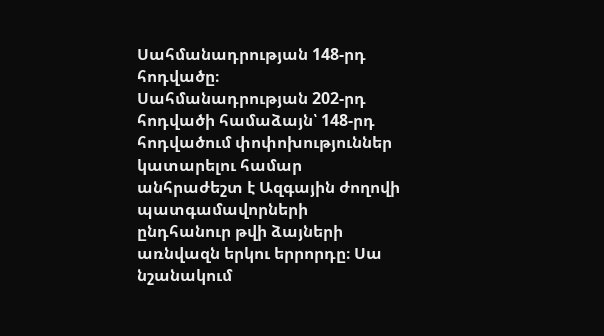Սահմանադրության 148-րդ հոդվածը։
Սահմանադրության 202-րդ հոդվածի համաձայն՝ 148-րդ հոդվածում փոփոխություններ կատարելու համար անհրաժեշտ է Ազգային ժողովի պատգամավորների ընդհանուր թվի ձայների առնվազն երկու երրորդը։ Սա նշանակում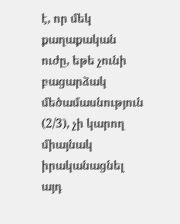է, որ մեկ քաղաքական ուժը, եթե չունի բացարձակ մեծամասնություն (2/3), չի կարող միայնակ իրականացնել այդ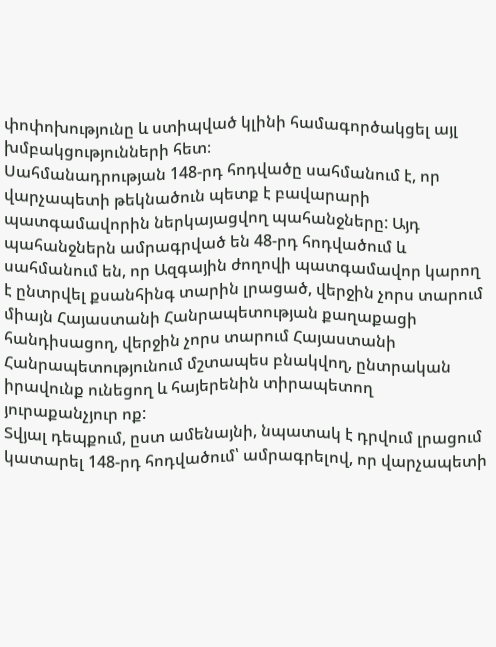փոփոխությունը և ստիպված կլինի համագործակցել այլ խմբակցությունների հետ։
Սահմանադրության 148-րդ հոդվածը սահմանում է, որ վարչապետի թեկնածուն պետք է բավարարի պատգամավորին ներկայացվող պահանջները: Այդ պահանջներն ամրագրված են 48-րդ հոդվածում և սահմանում են, որ Ազգային ժողովի պատգամավոր կարող է ընտրվել քսանհինգ տարին լրացած, վերջին չորս տարում միայն Հայաստանի Հանրապետության քաղաքացի հանդիսացող, վերջին չորս տարում Հայաստանի Հանրապետությունում մշտապես բնակվող, ընտրական իրավունք ունեցող և հայերենին տիրապետող յուրաքանչյուր ոք:
Տվյալ դեպքում, ըստ ամենայնի, նպատակ է դրվում լրացում կատարել 148-րդ հոդվածում՝ ամրագրելով, որ վարչապետի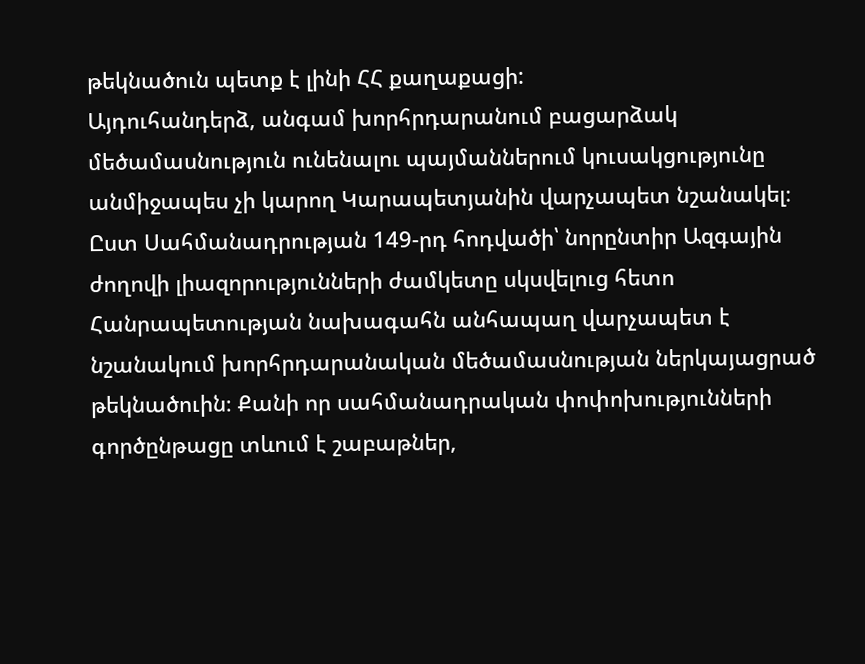թեկնածուն պետք է լինի ՀՀ քաղաքացի:
Այդուհանդերձ, անգամ խորհրդարանում բացարձակ մեծամասնություն ունենալու պայմաններում կուսակցությունը անմիջապես չի կարող Կարապետյանին վարչապետ նշանակել։
Ըստ Սահմանադրության 149-րդ հոդվածի՝ նորընտիր Ազգային ժողովի լիազորությունների ժամկետը սկսվելուց հետո Հանրապետության նախագահն անհապաղ վարչապետ է նշանակում խորհրդարանական մեծամասնության ներկայացրած թեկնածուին։ Քանի որ սահմանադրական փոփոխությունների գործընթացը տևում է շաբաթներ,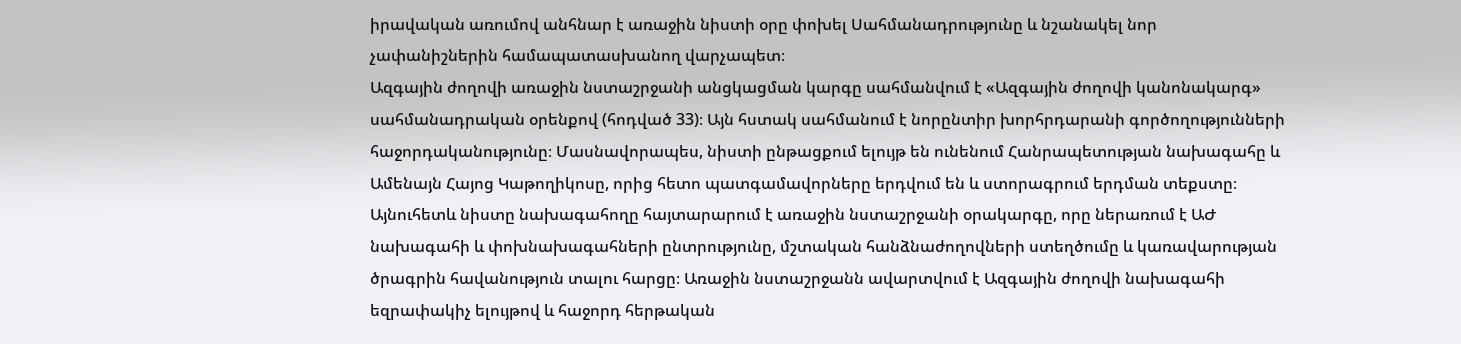իրավական առումով անհնար է առաջին նիստի օրը փոխել Սահմանադրությունը և նշանակել նոր չափանիշներին համապատասխանող վարչապետ։
Ազգային ժողովի առաջին նստաշրջանի անցկացման կարգը սահմանվում է «Ազգային ժողովի կանոնակարգ» սահմանադրական օրենքով (հոդված 33)։ Այն հստակ սահմանում է նորընտիր խորհրդարանի գործողությունների հաջորդականությունը։ Մասնավորապես, նիստի ընթացքում ելույթ են ունենում Հանրապետության նախագահը և Ամենայն Հայոց Կաթողիկոսը, որից հետո պատգամավորները երդվում են և ստորագրում երդման տեքստը։
Այնուհետև նիստը նախագահողը հայտարարում է առաջին նստաշրջանի օրակարգը, որը ներառում է ԱԺ նախագահի և փոխնախագահների ընտրությունը, մշտական հանձնաժողովների ստեղծումը և կառավարության ծրագրին հավանություն տալու հարցը։ Առաջին նստաշրջանն ավարտվում է Ազգային ժողովի նախագահի եզրափակիչ ելույթով և հաջորդ հերթական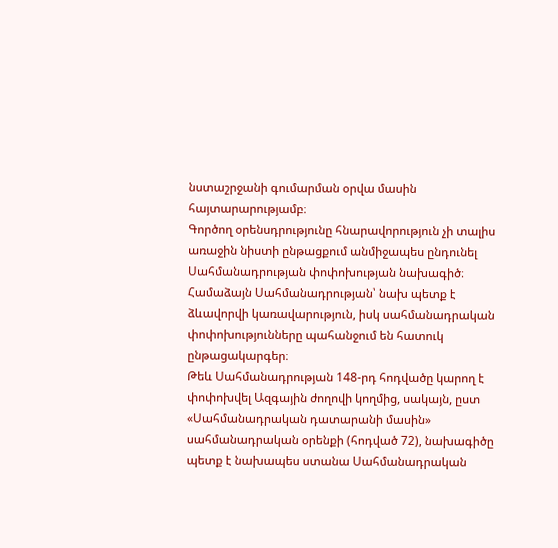նստաշրջանի գումարման օրվա մասին հայտարարությամբ։
Գործող օրենսդրությունը հնարավորություն չի տալիս առաջին նիստի ընթացքում անմիջապես ընդունել Սահմանադրության փոփոխության նախագիծ։ Համաձայն Սահմանադրության՝ նախ պետք է ձևավորվի կառավարություն, իսկ սահմանադրական փոփոխությունները պահանջում են հատուկ ընթացակարգեր։
Թեև Սահմանադրության 148-րդ հոդվածը կարող է փոփոխվել Ազգային ժողովի կողմից, սակայն, ըստ «Սահմանադրական դատարանի մասին» սահմանադրական օրենքի (հոդված 72), նախագիծը պետք է նախապես ստանա Սահմանադրական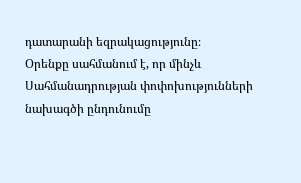դատարանի եզրակացությունը։
Օրենքը սահմանում է, որ մինչև Սահմանադրության փոփոխությունների նախագծի ընդունումը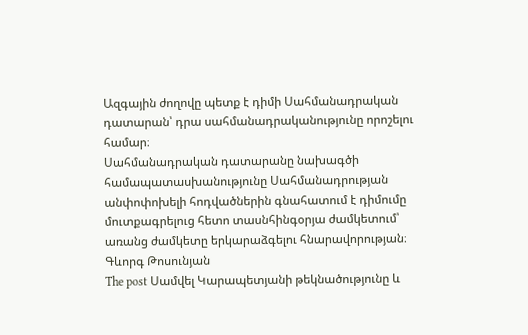Ազգային ժողովը պետք է դիմի Սահմանադրական դատարան՝ դրա սահմանադրականությունը որոշելու համար։
Սահմանադրական դատարանը նախագծի համապատասխանությունը Սահմանադրության անփոփոխելի հոդվածներին գնահատում է դիմումը մուտքագրելուց հետո տասնհինգօրյա ժամկետում՝ առանց ժամկետը երկարաձգելու հնարավորության։
Գևորգ Թոսունյան
The post Սամվել Կարապետյանի թեկնածությունը և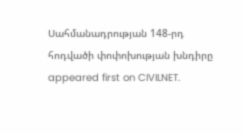Սահմանադրության 148-րդ հոդվածի փոփոխության խնդիրը appeared first on CIVILNET.